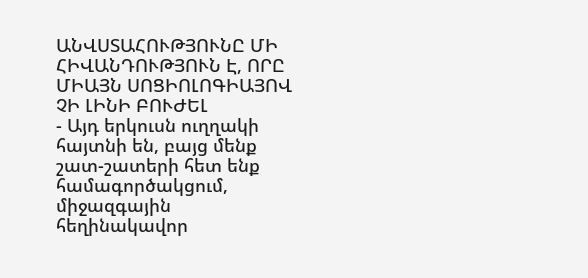ԱՆՎՍՏԱՀՈՒԹՅՈՒՆԸ ՄԻ ՀԻՎԱՆԴՈՒԹՅՈՒՆ Է, ՈՐԸ ՄԻԱՅՆ ՍՈՑԻՈԼՈԳԻԱՅՈՎ ՉԻ ԼԻՆԻ ԲՈՒԺԵԼ
- Այդ երկուսն ուղղակի հայտնի են, բայց մենք շատ-շատերի հետ ենք համագործակցում, միջազգային հեղինակավոր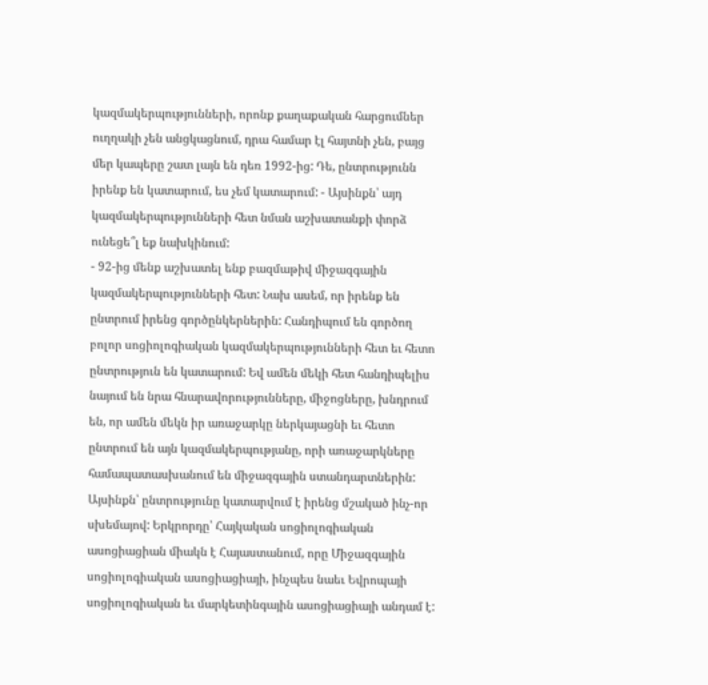կազմակերպությունների, որոնք քաղաքական հարցումներ ուղղակի չեն անցկացնում, դրա համար էլ հայտնի չեն, բայց մեր կապերը շատ լայն են դեռ 1992-ից: Դե, ընտրությունն իրենք են կատարում, ես չեմ կատարում: - Այսինքն՝ այդ կազմակերպությունների հետ նման աշխատանքի փորձ ունեցե՞լ եք նախկինում:
- 92-ից մենք աշխատել ենք բազմաթիվ միջազգային կազմակերպությունների հետ: Նախ ասեմ, որ իրենք են ընտրում իրենց գործընկերներին: Հանդիպում են գործող բոլոր սոցիոլոգիական կազմակերպությունների հետ եւ հետո ընտրություն են կատարում: Եվ ամեն մեկի հետ հանդիպելիս նայում են նրա հնարավորությունները, միջոցները, խնդրում են, որ ամեն մեկն իր առաջարկը ներկայացնի եւ հետո ընտրում են այն կազմակերպությանը, որի առաջարկները համապատասխանում են միջազգային ստանդարտներին: Այսինքն՝ ընտրությունը կատարվում է իրենց մշակած ինչ-որ սխեմայով: Երկրորդը՝ Հայկական սոցիոլոգիական ասոցիացիան միակն է Հայաստանում, որը Միջազգային սոցիոլոգիական ասոցիացիայի, ինչպես նաեւ Եվրոպայի սոցիոլոգիական եւ մարկետինգային ասոցիացիայի անդամ է: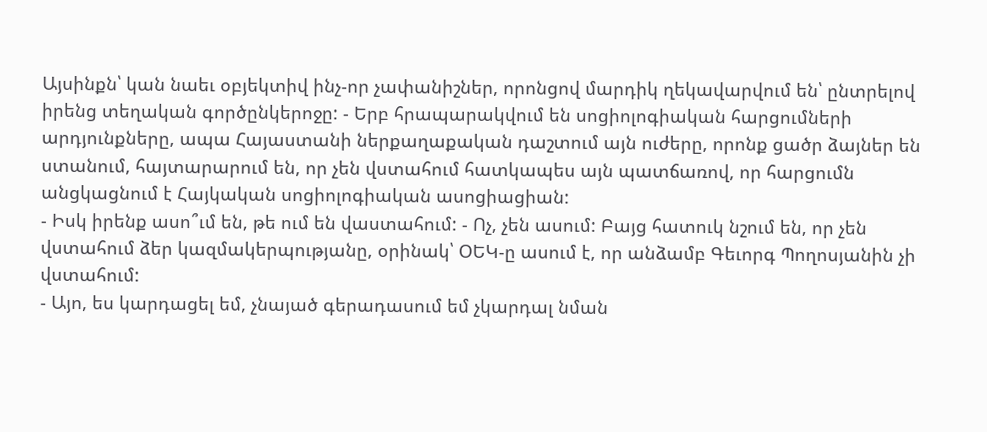Այսինքն՝ կան նաեւ օբյեկտիվ ինչ-որ չափանիշներ, որոնցով մարդիկ ղեկավարվում են՝ ընտրելով իրենց տեղական գործընկերոջը: - Երբ հրապարակվում են սոցիոլոգիական հարցումների արդյունքները, ապա Հայաստանի ներքաղաքական դաշտում այն ուժերը, որոնք ցածր ձայներ են ստանում, հայտարարում են, որ չեն վստահում հատկապես այն պատճառով, որ հարցումն անցկացնում է Հայկական սոցիոլոգիական ասոցիացիան:
- Իսկ իրենք ասո՞ւմ են, թե ում են վաստահում: - Ոչ, չեն ասում: Բայց հատուկ նշում են, որ չեն վստահում ձեր կազմակերպությանը, օրինակ՝ ՕԵԿ-ը ասում է, որ անձամբ Գեւորգ Պողոսյանին չի վստահում:
- Այո, ես կարդացել եմ, չնայած գերադասում եմ չկարդալ նման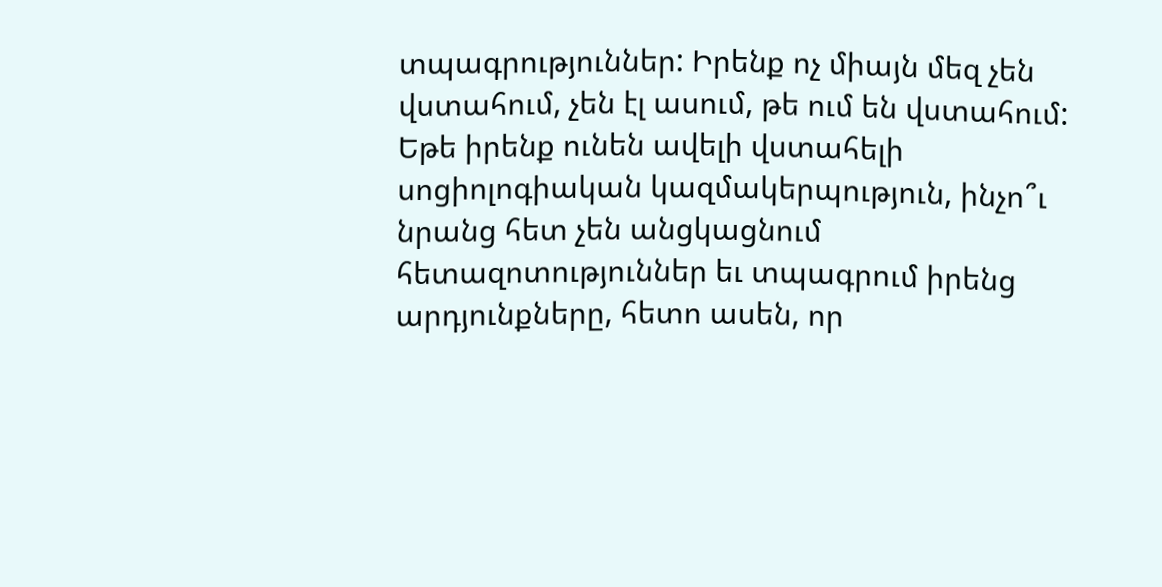տպագրություններ: Իրենք ոչ միայն մեզ չեն վստահում, չեն էլ ասում, թե ում են վստահում: Եթե իրենք ունեն ավելի վստահելի սոցիոլոգիական կազմակերպություն, ինչո՞ւ նրանց հետ չեն անցկացնում հետազոտություններ եւ տպագրում իրենց արդյունքները, հետո ասեն, որ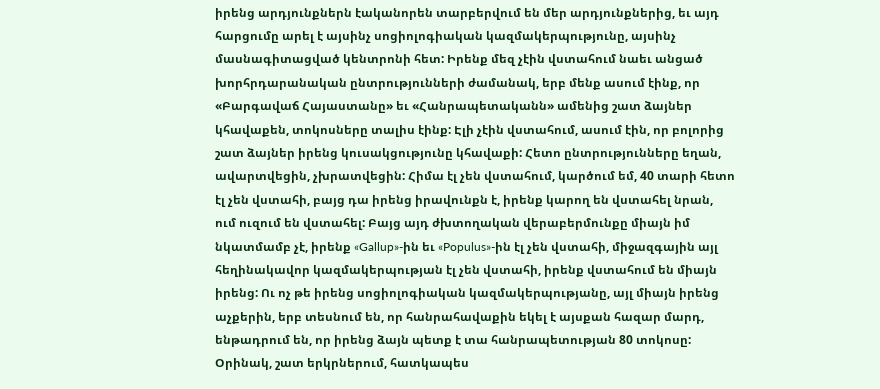իրենց արդյունքներն էականորեն տարբերվում են մեր արդյունքներից, եւ այդ հարցումը արել է այսինչ սոցիոլոգիական կազմակերպությունը, այսինչ մասնագիտացված կենտրոնի հետ: Իրենք մեզ չէին վստահում նաեւ անցած խորհրդարանական ընտրությունների ժամանակ, երբ մենք ասում էինք, որ «Բարգավաճ Հայաստանը» եւ «Հանրապետականն» ամենից շատ ձայներ կհավաքեն, տոկոսները տալիս էինք: Էլի չէին վստահում, ասում էին, որ բոլորից շատ ձայներ իրենց կուսակցությունը կհավաքի: Հետո ընտրությունները եղան, ավարտվեցին, չխրատվեցին: Հիմա էլ չեն վստահում, կարծում եմ, 40 տարի հետո էլ չեն վստահի, բայց դա իրենց իրավունքն է, իրենք կարող են վստահել նրան, ում ուզում են վստահել: Բայց այդ ժխտողական վերաբերմունքը միայն իմ նկատմամբ չէ, իրենք «Gallup»-ին եւ «Populus»-ին էլ չեն վստահի, միջազգային այլ հեղինակավոր կազմակերպության էլ չեն վստահի, իրենք վստահում են միայն իրենց: Ու ոչ թե իրենց սոցիոլոգիական կազմակերպությանը, այլ միայն իրենց աչքերին, երբ տեսնում են, որ հանրահավաքին եկել է այսքան հազար մարդ, ենթադրում են, որ իրենց ձայն պետք է տա հանրապետության 80 տոկոսը: Օրինակ, շատ երկրներում, հատկապես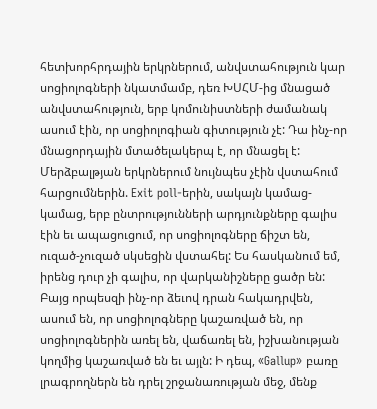հետխորհրդային երկրներում, անվստահություն կար սոցիոլոգների նկատմամբ, դեռ ԽՍՀՄ-ից մնացած անվստահություն, երբ կոմունիստների ժամանակ ասում էին, որ սոցիոլոգիան գիտություն չէ: Դա ինչ-որ մնացորդային մտածելակերպ է, որ մնացել է: Մերձբալթյան երկրներում նույնպես չէին վստահում հարցումներին. Exit poll-երին, սակայն կամաց-կամաց, երբ ընտրությունների արդյունքները գալիս էին եւ ապացուցում, որ սոցիոլոգները ճիշտ են, ուզած-չուզած սկսեցին վստահել: Ես հասկանում եմ, իրենց դուր չի գալիս, որ վարկանիշները ցածր են: Բայց որպեսզի ինչ-որ ձեւով դրան հակադրվեն, ասում են, որ սոցիոլոգները կաշառված են, որ սոցիոլոգներին առել են, վաճառել են, իշխանության կողմից կաշառված են եւ այլն: Ի դեպ, «Gallup» բառը լրագրողներն են դրել շրջանառության մեջ, մենք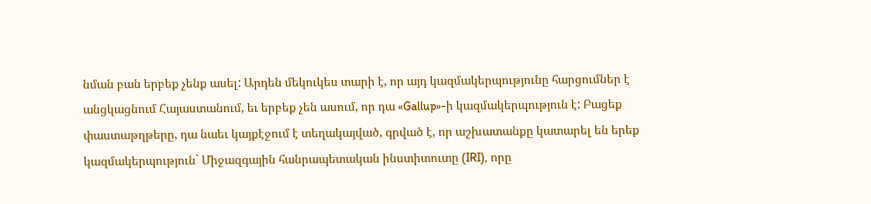նման բան երբեք չենք ասել: Արդեն մեկուկես տարի է, որ այդ կազմակերպությունը հարցումներ է անցկացնում Հայաստանում, եւ երբեք չեն ասում, որ դա «Gallup»-ի կազմակերպություն է: Բացեք փաստաթղթերը, դա նաեւ կայքէջում է տեղակայված, գրված է, որ աշխատանքը կատարել են երեք կազմակերպություն` Միջազգային հանրապետական ինստիտուտը (IRI), որը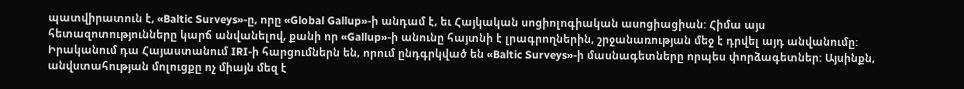պատվիրատուն է, «Baltic Surveys»-ը, որը «Global Gallup»-ի անդամ է, եւ Հայկական սոցիոլոգիական ասոցիացիան: Հիմա այս հետազոտությունները կարճ անվանելով, քանի որ «Gallup»-ի անունը հայտնի է լրագրողներին, շրջանառության մեջ է դրվել այդ անվանումը: Իրականում դա Հայաստանում IRI-ի հարցումներն են, որում ընդգրկված են «Baltic Surveys»-ի մասնագետները որպես փորձագետներ: Այսինքն, անվստահության մոլուցքը ոչ միայն մեզ է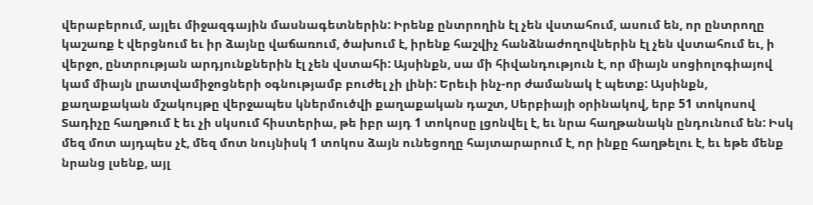վերաբերում, այլեւ միջազգային մասնագետներին: Իրենք ընտրողին էլ չեն վստահում, ասում են, որ ընտրողը կաշառք է վերցնում եւ իր ձայնը վաճառում, ծախում է, իրենք հաշվիչ հանձնաժողովներին էլ չեն վստահում եւ, ի վերջո, ընտրության արդյունքներին էլ չեն վստահի: Այսինքն, սա մի հիվանդություն է, որ միայն սոցիոլոգիայով կամ միայն լրատվամիջոցների օգնությամբ բուժել չի լինի: Երեւի ինչ-որ ժամանակ է պետք: Այսինքն, քաղաքական մշակույթը վերջապես կներմուծվի քաղաքական դաշտ, Սերբիայի օրինակով, երբ 51 տոկոսով Տադիչը հաղթում է եւ չի սկսում հիստերիա, թե իբր այդ 1 տոկոսը լցոնվել է, եւ նրա հաղթանակն ընդունում են: Իսկ մեզ մոտ այդպես չէ, մեզ մոտ նույնիսկ 1 տոկոս ձայն ունեցողը հայտարարում է, որ ինքը հաղթելու է, եւ եթե մենք նրանց լսենք, այլ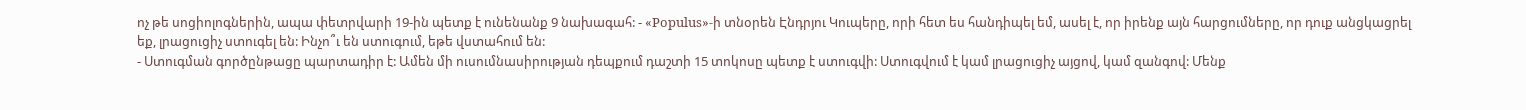ոչ թե սոցիոլոգներին, ապա փետրվարի 19-ին պետք է ունենանք 9 նախագահ: - «Populus»-ի տնօրեն Էնդրյու Կուպերը, որի հետ ես հանդիպել եմ, ասել է, որ իրենք այն հարցումները, որ դուք անցկացրել եք, լրացուցիչ ստուգել են: Ինչո՞ւ են ստուգում, եթե վստահում են:
- Ստուգման գործընթացը պարտադիր է: Ամեն մի ուսումնասիրության դեպքում դաշտի 15 տոկոսը պետք է ստուգվի: Ստուգվում է կամ լրացուցիչ այցով, կամ զանգով: Մենք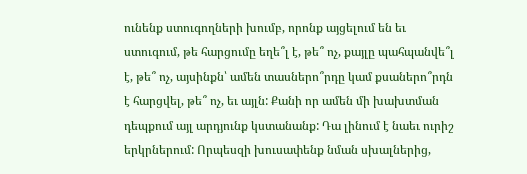ունենք ստուգողների խումբ, որոնք այցելում են եւ ստուգում, թե հարցումը եղե՞լ է, թե՞ ոչ, քայլը պահպանվե՞լ է, թե՞ ոչ, այսինքն՝ ամեն տասներո՞րդը կամ քսաներո՞րդն է հարցվել, թե՞ ոչ, եւ այլն: Քանի որ ամեն մի խախտման դեպքում այլ արդյունք կստանանք: Դա լինում է նաեւ ուրիշ երկրներում: Որպեսզի խուսափենք նման սխալներից,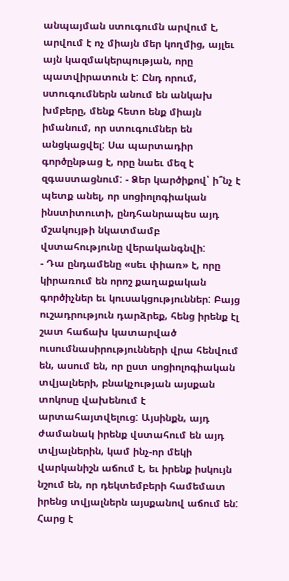անպայման ստուգումն արվում է, արվում է ոչ միայն մեր կողմից, այլեւ այն կազմակերպության, որը պատվիրատուն է: Ընդ որում, ստուգումներն անում են անկախ խմբերը, մենք հետո ենք միայն իմանում, որ ստուգումներ են անցկացվել: Սա պարտադիր գործընթաց է, որը նաեւ մեզ է զգաստացնում: - Ձեր կարծիքով՝ ի՞նչ է պետք անել, որ սոցիոլոգիական ինստիտուտի, ընդհանրապես այդ մշակույթի նկատմամբ վստահությունը վերականգնվի:
- Դա ընդամենը «սեւ փիառ» է, որը կիրառում են որոշ քաղաքական գործիչներ եւ կուսակցություններ: Բայց ուշադրություն դարձրեք, հենց իրենք էլ շատ հաճախ կատարված ուսումնասիրությունների վրա հենվում են, ասում են, որ ըստ սոցիոլոգիական տվյալների, բնակչության այսքան տոկոսը վախենում է արտահայտվելուց: Այսինքն, այդ ժամանակ իրենք վստահում են այդ տվյալներին, կամ ինչ-որ մեկի վարկանիշն աճում է, եւ իրենք իսկույն նշում են, որ դեկտեմբերի համեմատ իրենց տվյալներն այսքանով աճում են: Հարց է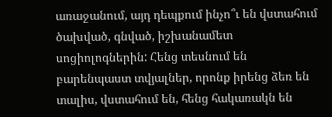առաջանում, այդ դեպքում ինչո՞ւ են վստահում ծախված, գնված, իշխանամետ սոցիոլոգներին: Հենց տեսնում են բարենպաստ տվյալներ, որոնք իրենց ձեռ են տալիս, վստահում են, հենց հակառակն են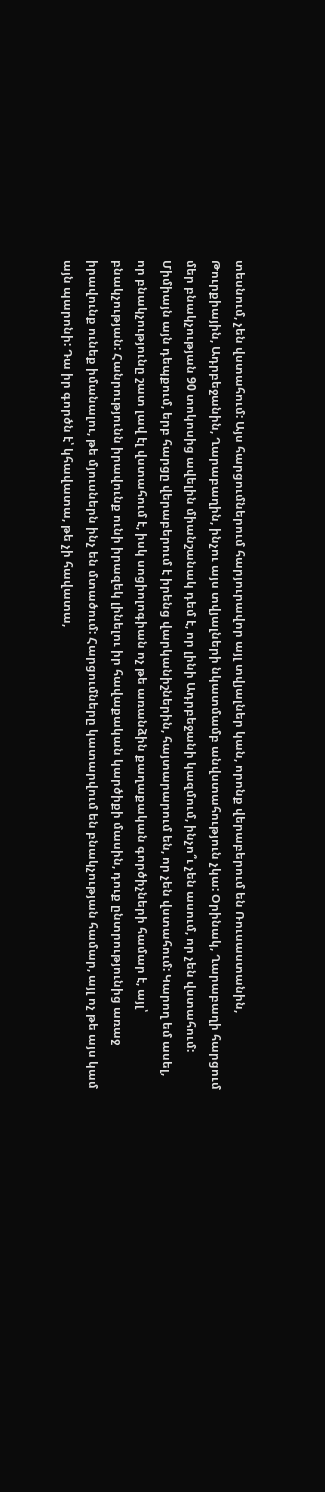տեսնում, չեն վստահում: Այս հարցումներում հարյուրավոր այլ տվյալներ կան, որոնք վերաբերում են Ռուսաստանին, Թուրքիային, Ադրբեջանին, Ղարաբաղին, ինչու այս տվյալների նկատմամբ անվստահություն չկա: Օրինակ, Ղարաբաղի հարցում մեր բնակչության 90 տոկոսից ավելին միանշանակ դեմ է, որ լինի Ադրբեջանի կազմում, ինչո՞ւ չեն ասում, որ չեն վստահում: Միմիայն այն դեպքում, երբ հարցը վերաբերում է իրենց վարկանիշներին, հայտարարում են, որ չեն վստահում: Կարող եմ ասել, որ բնակչությունը շատ լավ էլ վստահում է, իսկ սոցիոլոգիան ոչ թե առանձին քաղաքական գործիչների համար է, այլ՝ բնակչության: Հանրությունն իրավունք ունի իրազեկ լինելու իր հավաքական կարծիքի մասին, դուք ընտրությունից առաջ իրավունք ունեք իմանալու, թե մյուսներն ինչ են մտածում: Հարցումները կատարվում են բնակչության համար, այլ ոչ թե այս կամ այն պարոնի: Դա իր գործն է՝ կհավատա, թե չի հավատա,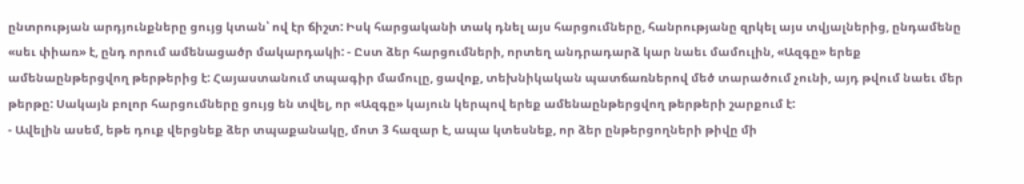ընտրության արդյունքները ցույց կտան՝ ով էր ճիշտ: Իսկ հարցականի տակ դնել այս հարցումները, հանրությանը զրկել այս տվյալներից, ընդամենը «սեւ փիառ» է, ընդ որում ամենացածր մակարդակի: - Ըստ ձեր հարցումների, որտեղ անդրադարձ կար նաեւ մամուլին, «Ազգը» երեք ամենաընթերցվող թերթերից է: Հայաստանում տպագիր մամուլը, ցավոք, տեխնիկական պատճառներով մեծ տարածում չունի, այդ թվում նաեւ մեր թերթը: Սակայն բոլոր հարցումները ցույց են տվել, որ «Ազգը» կայուն կերպով երեք ամենաընթերցվող թերթերի շարքում է:
- Ավելին ասեմ, եթե դուք վերցնեք ձեր տպաքանակը, մոտ 3 հազար է, ապա կտեսնեք, որ ձեր ընթերցողների թիվը մի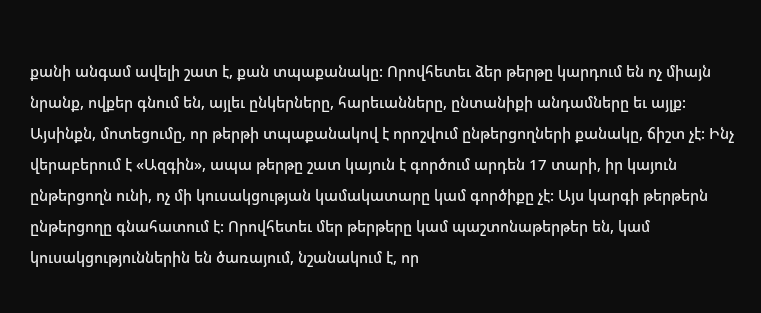քանի անգամ ավելի շատ է, քան տպաքանակը: Որովհետեւ ձեր թերթը կարդում են ոչ միայն նրանք, ովքեր գնում են, այլեւ ընկերները, հարեւանները, ընտանիքի անդամները եւ այլք: Այսինքն, մոտեցումը, որ թերթի տպաքանակով է որոշվում ընթերցողների քանակը, ճիշտ չէ: Ինչ վերաբերում է «Ազգին», ապա թերթը շատ կայուն է գործում արդեն 17 տարի, իր կայուն ընթերցողն ունի, ոչ մի կուսակցության կամակատարը կամ գործիքը չէ: Այս կարգի թերթերն ընթերցողը գնահատում է: Որովհետեւ մեր թերթերը կամ պաշտոնաթերթեր են, կամ կուսակցություններին են ծառայում, նշանակում է, որ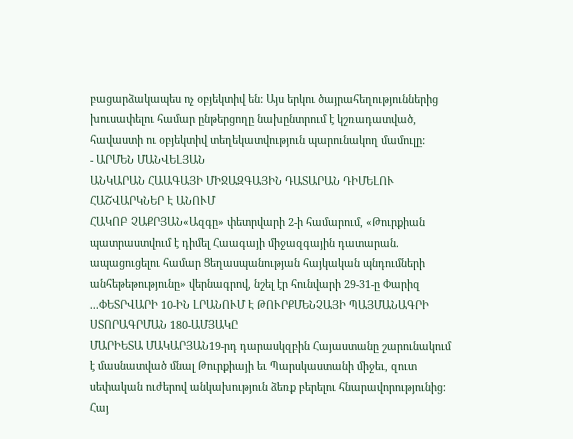բացարձակապես ոչ օբյեկտիվ են: Այս երկու ծայրահեղություններից խուսափելու համար ընթերցողը նախընտրում է կշռադատված, հավաստի ու օբյեկտիվ տեղեկատվություն պարունակող մամուլը:
- ԱՐՄԵՆ ՄԱՆՎԵԼՅԱՆ
ԱՆԿԱՐԱՆ ՀԱԱԳԱՅԻ ՄԻՋԱԶԳԱՅԻՆ ԴԱՏԱՐԱՆ ԴԻՄԵԼՈՒ ՀԱՇՎԱՐԿՆԵՐ Է ԱՆՈՒՄ
ՀԱԿՈԲ ՉԱՔՐՅԱՆ«Ազգը» փետրվարի 2-ի համարում, «Թուրքիան պատրաստվում է դիմել Հաագայի միջազգային դատարան. ապացուցելու համար Ցեղասպանության հայկական պնդումների անհեթեթությունը» վերնագրով, նշել էր հունվարի 29-31-ը Փարիզ ...ՓԵՏՐՎԱՐԻ 10-ԻՆ ԼՐԱՆՈՒՄ Է ԹՈՒՐՔՄԵՆՉԱՅԻ ՊԱՅՄԱՆԱԳՐԻ ՍՏՈՐԱԳՐՄԱՆ 180-ԱՄՅԱԿԸ
ՄԱՐԻԵՏԱ ՄԱԿԱՐՅԱՆ19-րդ դարասկզբին Հայաստանը շարունակում է մասնատված մնալ Թուրքիայի եւ Պարսկաստանի միջեւ, զուտ սեփական ուժերով անկախություն ձեռք բերելու հնարավորությունից: Հայ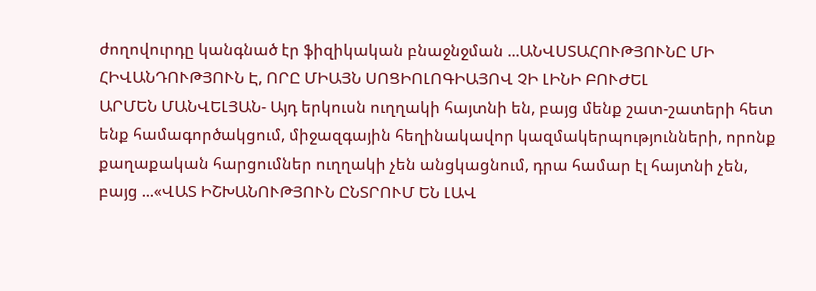ժողովուրդը կանգնած էր ֆիզիկական բնաջնջման ...ԱՆՎՍՏԱՀՈՒԹՅՈՒՆԸ ՄԻ ՀԻՎԱՆԴՈՒԹՅՈՒՆ Է, ՈՐԸ ՄԻԱՅՆ ՍՈՑԻՈԼՈԳԻԱՅՈՎ ՉԻ ԼԻՆԻ ԲՈՒԺԵԼ
ԱՐՄԵՆ ՄԱՆՎԵԼՅԱՆ- Այդ երկուսն ուղղակի հայտնի են, բայց մենք շատ-շատերի հետ ենք համագործակցում, միջազգային հեղինակավոր կազմակերպությունների, որոնք քաղաքական հարցումներ ուղղակի չեն անցկացնում, դրա համար էլ հայտնի չեն, բայց ...«ՎԱՏ ԻՇԽԱՆՈՒԹՅՈՒՆ ԸՆՏՐՈՒՄ ԵՆ ԼԱՎ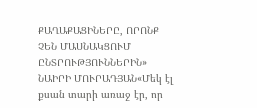ՔԱՂԱՔԱՑԻՆԵՐԸ, ՈՐՈՆՔ ՉԵՆ ՄԱՍՆԱԿՑՈՒՄ ԸՆՏՐՈՒԹՅՈՒՆՆԵՐԻՆ»
ՆԱԻՐԻ ՄՈՒՐԱԴՅԱՆ«Մեկ էլ քսան տարի առաջ էր, որ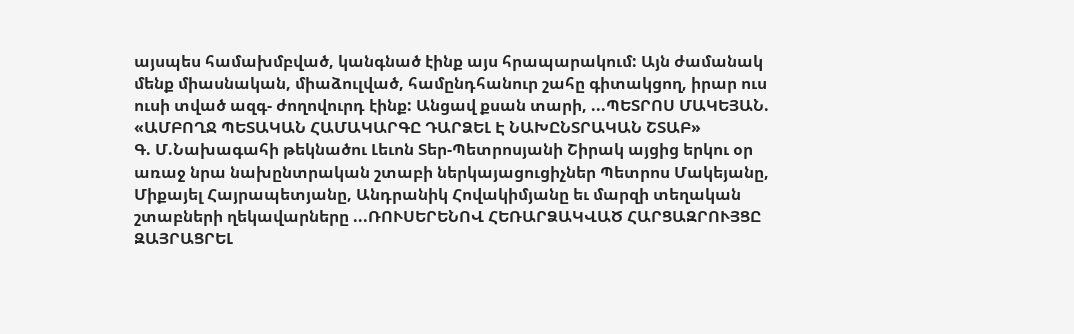այսպես համախմբված, կանգնած էինք այս հրապարակում: Այն ժամանակ մենք միասնական, միաձուլված, համընդհանուր շահը գիտակցող, իրար ուս ուսի տված ազգ- ժողովուրդ էինք: Անցավ քսան տարի, ...ՊԵՏՐՈՍ ՄԱԿԵՅԱՆ. «ԱՄԲՈՂՋ ՊԵՏԱԿԱՆ ՀԱՄԱԿԱՐԳԸ ԴԱՐՁԵԼ Է ՆԱԽԸՆՏՐԱԿԱՆ ՇՏԱԲ»
Գ. Մ.Նախագահի թեկնածու Լեւոն Տեր-Պետրոսյանի Շիրակ այցից երկու օր առաջ նրա նախընտրական շտաբի ներկայացուցիչներ Պետրոս Մակեյանը, Միքայել Հայրապետյանը, Անդրանիկ Հովակիմյանը եւ մարզի տեղական շտաբների ղեկավարները ...ՌՈՒՍԵՐԵՆՈՎ ՀԵՌԱՐՁԱԿՎԱԾ ՀԱՐՑԱԶՐՈՒՅՑԸ ԶԱՅՐԱՑՐԵԼ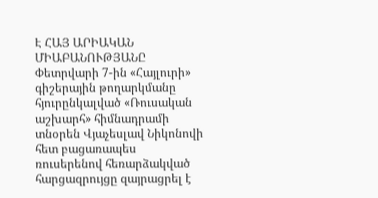Է ՀԱՅ ԱՐԻԱԿԱՆ ՄԻԱԲԱՆՈՒԹՅԱՆԸ
Փետրվարի 7-ին «Հայլուրի» գիշերային թողարկմանը հյուրընկալված «Ռուսական աշխարհ» հիմնադրամի տնօրեն Վյաչեսլավ Նիկոնովի հետ բացառապես ռուսերենով հեռարձակված հարցազրույցը զայրացրել է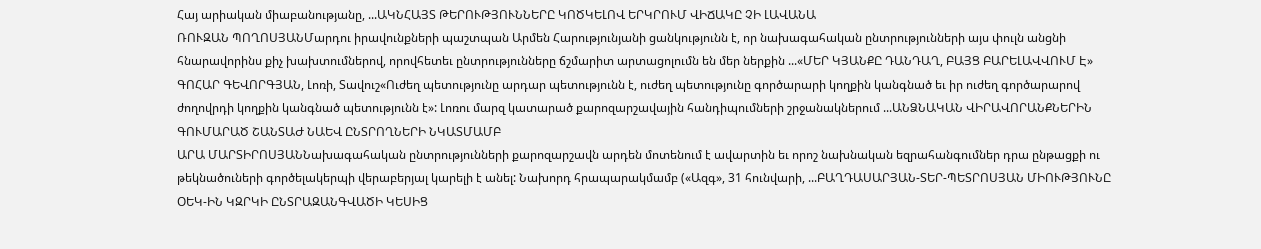Հայ արիական միաբանությանը, ...ԱԿՆՀԱՅՏ ԹԵՐՈՒԹՅՈՒՆՆԵՐԸ ԿՈԾԿԵԼՈՎ ԵՐԿՐՈՒՄ ՎԻՃԱԿԸ ՉԻ ԼԱՎԱՆԱ
ՌՈՒԶԱՆ ՊՈՂՈՍՅԱՆՄարդու իրավունքների պաշտպան Արմեն Հարությունյանի ցանկությունն է, որ նախագահական ընտրությունների այս փուլն անցնի հնարավորինս քիչ խախտումներով, որովհետեւ ընտրությունները ճշմարիտ արտացոլումն են մեր ներքին ...«ՄԵՐ ԿՅԱՆՔԸ ԴԱՆԴԱՂ, ԲԱՅՑ ԲԱՐԵԼԱՎՎՈՒՄ Է»
ԳՈՀԱՐ ԳԵՎՈՐԳՅԱՆ, Լոռի, Տավուշ«Ուժեղ պետությունը արդար պետությունն է, ուժեղ պետությունը գործարարի կողքին կանգնած եւ իր ուժեղ գործարարով ժողովրդի կողքին կանգնած պետությունն է»: Լոռու մարզ կատարած քարոզարշավային հանդիպումների շրջանակներում ...ԱՆՁՆԱԿԱՆ ՎԻՐԱՎՈՐԱՆՔՆԵՐԻՆ ԳՈՒՄԱՐԱԾ ՇԱՆՏԱԺ ՆԱԵՎ ԸՆՏՐՈՂՆԵՐԻ ՆԿԱՏՄԱՄԲ
ԱՐԱ ՄԱՐՏԻՐՈՍՅԱՆՆախագահական ընտրությունների քարոզարշավն արդեն մոտենում է ավարտին եւ որոշ նախնական եզրահանգումներ դրա ընթացքի ու թեկնածուների գործելակերպի վերաբերյալ կարելի է անել: Նախորդ հրապարակմամբ («Ազգ», 31 հունվարի, ...ԲԱՂԴԱՍԱՐՅԱՆ-ՏԵՐ-ՊԵՏՐՈՍՅԱՆ ՄԻՈՒԹՅՈՒՆԸ ՕԵԿ-ԻՆ ԿԶՐԿԻ ԸՆՏՐԱԶԱՆԳՎԱԾԻ ԿԵՍԻՑ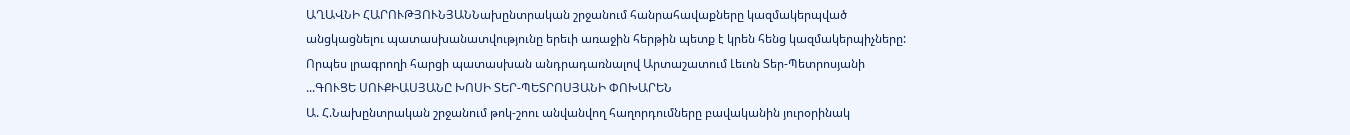ԱՂԱՎՆԻ ՀԱՐՈՒԹՅՈՒՆՅԱՆՆախընտրական շրջանում հանրահավաքները կազմակերպված անցկացնելու պատասխանատվությունը երեւի առաջին հերթին պետք է կրեն հենց կազմակերպիչները: Որպես լրագրողի հարցի պատասխան անդրադառնալով Արտաշատում Լեւոն Տեր-Պետրոսյանի ...ԳՈՒՑԵ ՍՈՒՔԻԱՍՅԱՆԸ ԽՈՍԻ ՏԵՐ-ՊԵՏՐՈՍՅԱՆԻ ՓՈԽԱՐԵՆ
Ա. Հ.Նախընտրական շրջանում թոկ-շոու անվանվող հաղորդումները բավականին յուրօրինակ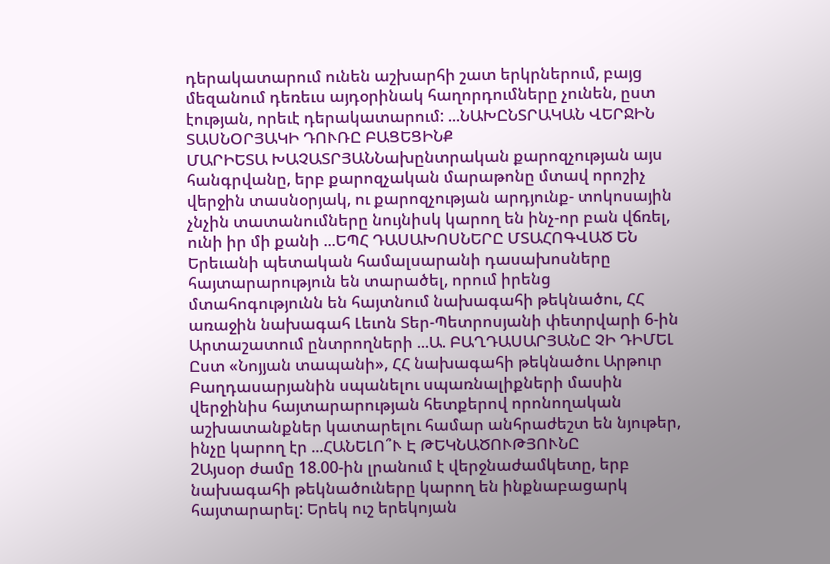դերակատարում ունեն աշխարհի շատ երկրներում, բայց մեզանում դեռեւս այդօրինակ հաղորդումները չունեն, ըստ էության, որեւէ դերակատարում: ...ՆԱԽԸՆՏՐԱԿԱՆ ՎԵՐՋԻՆ ՏԱՍՆՕՐՅԱԿԻ ԴՈՒՌԸ ԲԱՑԵՑԻՆՔ
ՄԱՐԻԵՏԱ ԽԱՉԱՏՐՅԱՆՆախընտրական քարոզչության այս հանգրվանը, երբ քարոզչական մարաթոնը մտավ որոշիչ վերջին տասնօրյակ, ու քարոզչության արդյունք- տոկոսային չնչին տատանումները նույնիսկ կարող են ինչ-որ բան վճռել, ունի իր մի քանի ...ԵՊՀ ԴԱՍԱԽՈՍՆԵՐԸ ՄՏԱՀՈԳՎԱԾ ԵՆ
Երեւանի պետական համալսարանի դասախոսները հայտարարություն են տարածել, որում իրենց մտահոգությունն են հայտնում նախագահի թեկնածու, ՀՀ առաջին նախագահ Լեւոն Տեր-Պետրոսյանի փետրվարի 6-ին Արտաշատում ընտրողների ...Ա. ԲԱՂԴԱՍԱՐՅԱՆԸ ՉԻ ԴԻՄԵԼ
Ըստ «Նոյյան տապանի», ՀՀ նախագահի թեկնածու Արթուր Բաղդասարյանին սպանելու սպառնալիքների մասին վերջինիս հայտարարության հետքերով որոնողական աշխատանքներ կատարելու համար անհրաժեշտ են նյութեր, ինչը կարող էր ...ՀԱՆԵԼՈ՞Ւ Է ԹԵԿՆԱԾՈՒԹՅՈՒՆԸ
2Այսօր ժամը 18.00-ին լրանում է վերջնաժամկետը, երբ նախագահի թեկնածուները կարող են ինքնաբացարկ հայտարարել: Երեկ ուշ երեկոյան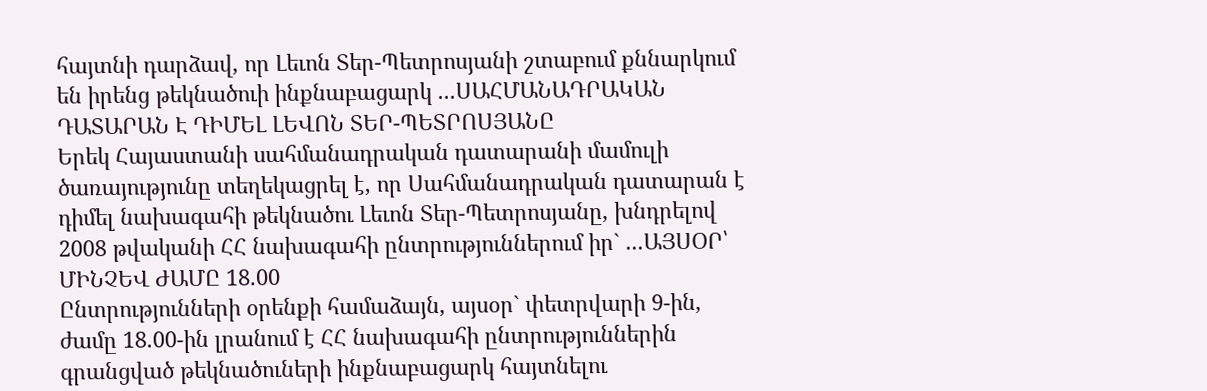հայտնի դարձավ, որ Լեւոն Տեր-Պետրոսյանի շտաբում քննարկում են իրենց թեկնածուի ինքնաբացարկ ...ՍԱՀՄԱՆԱԴՐԱԿԱՆ ԴԱՏԱՐԱՆ Է ԴԻՄԵԼ ԼԵՎՈՆ ՏԵՐ-ՊԵՏՐՈՍՅԱՆԸ
Երեկ Հայաստանի սահմանադրական դատարանի մամուլի ծառայությունը տեղեկացրել է, որ Սահմանադրական դատարան է դիմել նախագահի թեկնածու Լեւոն Տեր-Պետրոսյանը, խնդրելով 2008 թվականի ՀՀ նախագահի ընտրություններում իր` ...ԱՅՍՕՐ՝ ՄԻՆՉԵՎ ԺԱՄԸ 18.00
Ընտրությունների օրենքի համաձայն, այսօր` փետրվարի 9-ին, ժամը 18.00-ին լրանում է ՀՀ նախագահի ընտրություններին գրանցված թեկնածուների ինքնաբացարկ հայտնելու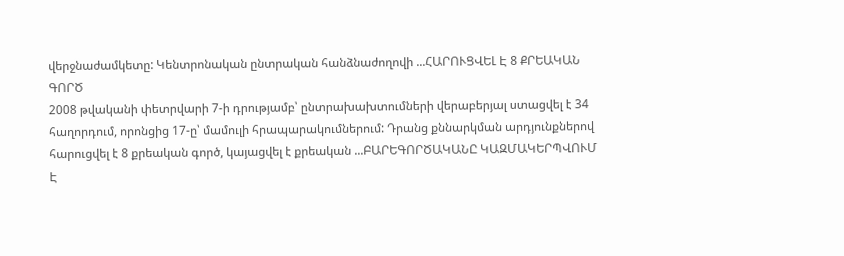վերջնաժամկետը: Կենտրոնական ընտրական հանձնաժողովի ...ՀԱՐՈՒՑՎԵԼ Է 8 ՔՐԵԱԿԱՆ ԳՈՐԾ
2008 թվականի փետրվարի 7-ի դրությամբ՝ ընտրախախտումների վերաբերյալ ստացվել է 34 հաղորդում, որոնցից 17-ը՝ մամուլի հրապարակումներում: Դրանց քննարկման արդյունքներով հարուցվել է 8 քրեական գործ, կայացվել է քրեական ...ԲԱՐԵԳՈՐԾԱԿԱՆԸ ԿԱԶՄԱԿԵՐՊՎՈՒՄ Է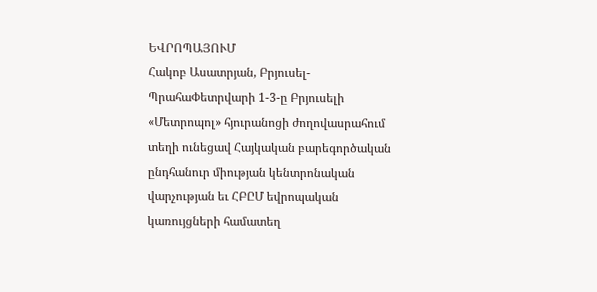ԵՎՐՈՊԱՅՈՒՄ
Հակոբ Ասատրյան, Բրյուսել-ՊրահաՓետրվարի 1-3-ը Բրյուսելի «Մետրոպոլ» հյուրանոցի ժողովասրահում տեղի ունեցավ Հայկական բարեգործական ընդհանուր միության կենտրոնական վարչության եւ ՀԲԸՄ եվրոպական կառույցների համատեղ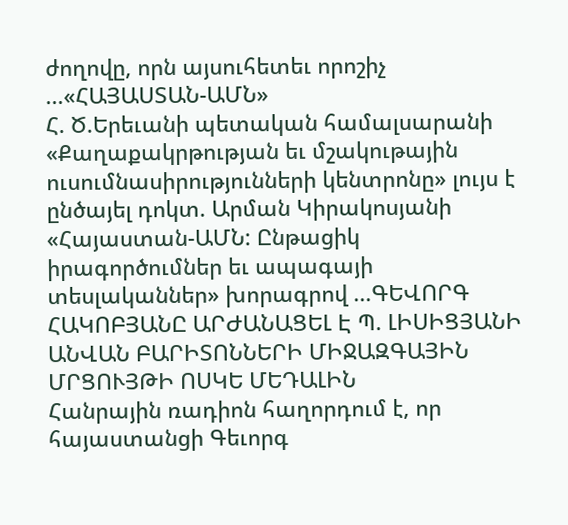ժողովը, որն այսուհետեւ որոշիչ ...«ՀԱՅԱՍՏԱՆ-ԱՄՆ»
Հ. Ծ.Երեւանի պետական համալսարանի «Քաղաքակրթության եւ մշակութային ուսումնասիրությունների կենտրոնը» լույս է ընծայել դոկտ. Արման Կիրակոսյանի «Հայաստան-ԱՄՆ: Ընթացիկ իրագործումներ եւ ապագայի տեսլականներ» խորագրով ...ԳԵՎՈՐԳ ՀԱԿՈԲՅԱՆԸ ԱՐԺԱՆԱՑԵԼ Է Պ. ԼԻՍԻՑՅԱՆԻ ԱՆՎԱՆ ԲԱՐԻՏՈՆՆԵՐԻ ՄԻՋԱԶԳԱՅԻՆ ՄՐՑՈՒՅԹԻ ՈՍԿԵ ՄԵԴԱԼԻՆ
Հանրային ռադիոն հաղորդում է, որ հայաստանցի Գեւորգ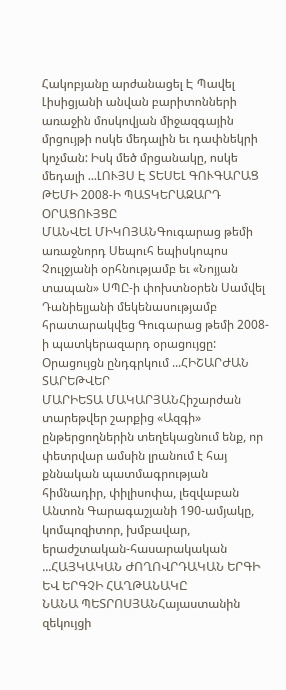Հակոբյանը արժանացել Է Պավել Լիսիցյանի անվան բարիտոնների առաջին մոսկովյան միջազգային մրցույթի ոսկե մեդալին եւ դափնեկրի կոչման: Իսկ մեծ մրցանակը, ոսկե մեդալի ...ԼՈՒՅՍ Է ՏԵՍԵԼ ԳՈՒԳԱՐԱՑ ԹԵՄԻ 2008-Ի ՊԱՏԿԵՐԱԶԱՐԴ ՕՐԱՑՈՒՅՑԸ
ՄԱՆՎԵԼ ՄԻԿՈՅԱՆԳուգարաց թեմի առաջնորդ Սեպուհ եպիսկոպոս Չուլջյանի օրհնությամբ եւ «Նոյյան տապան» ՍՊԸ-ի փոխտնօրեն Սամվել Դանիելյանի մեկենասությամբ հրատարակվեց Գուգարաց թեմի 2008-ի պատկերազարդ օրացույցը: Օրացույցն ընդգրկում ...ՀԻՇԱՐԺԱՆ ՏԱՐԵԹՎԵՐ
ՄԱՐԻԵՏԱ ՄԱԿԱՐՅԱՆՀիշարժան տարեթվեր շարքից «Ազգի» ընթերցողներին տեղեկացնում ենք, որ փետրվար ամսին լրանում է հայ քննական պատմագրության հիմնադիր, փիլիսոփա, լեզվաբան Անտոն Գարագաշյանի 190-ամյակը, կոմպոզիտոր, խմբավար, երաժշտական-հասարակական ...ՀԱՅԿԱԿԱՆ ԺՈՂՈՎՐԴԱԿԱՆ ԵՐԳԻ ԵՎ ԵՐԳՉԻ ՀԱՂԹԱՆԱԿԸ
ՆԱՆԱ ՊԵՏՐՈՍՅԱՆՀայաստանին զեկույցի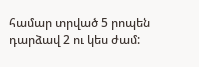համար տրված 5 րոպեն դարձավ 2 ու կես ժամ: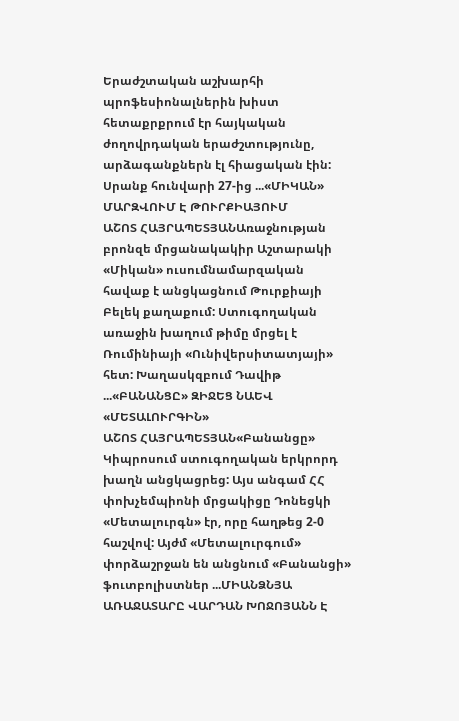Երաժշտական աշխարհի պրոֆեսիոնալներին խիստ հետաքրքրում էր հայկական ժողովրդական երաժշտությունը, արձագանքներն էլ հիացական էին: Սրանք հունվարի 27-ից ...«ՄԻԿԱՆ» ՄԱՐԶՎՈՒՄ Է ԹՈՒՐՔԻԱՅՈՒՄ
ԱՇՈՏ ՀԱՅՐԱՊԵՏՅԱՆԱռաջնության բրոնզե մրցանակակիր Աշտարակի «Միկան» ուսումնամարզական հավաք է անցկացնում Թուրքիայի Բելեկ քաղաքում: Ստուգողական առաջին խաղում թիմը մրցել է Ռումինիայի «Ունիվերսիտատյայի» հետ: Խաղասկզբում Դավիթ ...«ԲԱՆԱՆՑԸ» ԶԻՋԵՑ ՆԱԵՎ «ՄԵՏԱԼՈՒՐԳԻՆ»
ԱՇՈՏ ՀԱՅՐԱՊԵՏՅԱՆ«Բանանցը» Կիպրոսում ստուգողական երկրորդ խաղն անցկացրեց: Այս անգամ ՀՀ փոխչեմպիոնի մրցակիցը Դոնեցկի «Մետալուրգն» էր, որը հաղթեց 2-0 հաշվով: Այժմ «Մետալուրգում» փորձաշրջան են անցնում «Բանանցի» ֆուտբոլիստներ ...ՄԻԱՆՁՆՅԱ ԱՌԱՋԱՏԱՐԸ ՎԱՐԴԱՆ ԽՈՋՈՅԱՆՆ Է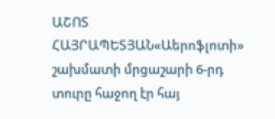ԱՇՈՏ ՀԱՅՐԱՊԵՏՅԱՆ«Աերոֆլոտի» շախմատի մրցաշարի 6-րդ տուրը հաջող էր հայ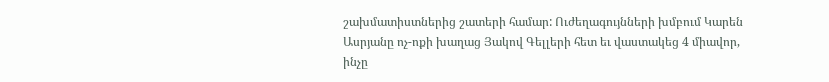շախմատիստներից շատերի համար: Ուժեղագույնների խմբում Կարեն Ասրյանը ոչ-ոքի խաղաց Յակով Գելլերի հետ եւ վաստակեց 4 միավոր, ինչը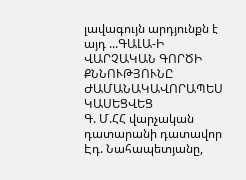լավագույն արդյունքն է այդ ...ԳԱԼԱ-Ի ՎԱՐՉԱԿԱՆ ԳՈՐԾԻ ՔՆՆՈՒԹՅՈՒՆԸ ԺԱՄԱՆԱԿԱՎՈՐԱՊԵՍ ԿԱՍԵՑՎԵՑ
Գ. Մ.ՀՀ վարչական դատարանի դատավոր Էդ. Նահապետյանը,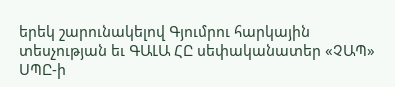երեկ շարունակելով Գյումրու հարկային տեսչության եւ ԳԱԼԱ ՀԸ սեփականատեր «ՉԱՊ» ՍՊԸ-ի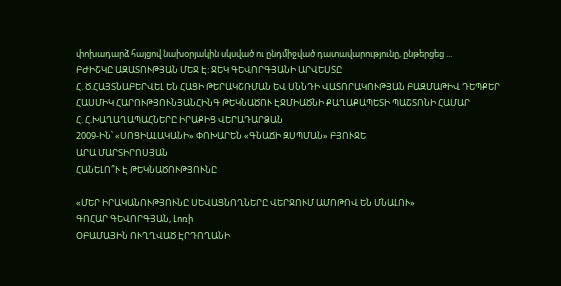փոխադարձ հայցով նախօրյակին սկսված ու ընդմիջված դատավարությունը, ընթերցեց ...
ԲԺԻՇԿԸ ԱԶԱՏՈՒԹՅԱՆ ՄԵՋ Է: ՋԵԿ ԳԵՎՈՐԳՅԱՆԻ ԱՐՎԵՍՏԸ
Հ. Ծ.ՀԱՅՏՆԱԲԵՐՎԵԼ ԵՆ ՀԱՑԻ ԹԵՐԱԿՇՌՄԱՆ ԵՎ ՍՆՆԴԻ ՎԱՏՈՐԱԿՈՒԹՅԱՆ ԲԱԶՄԱԹԻՎ ԴԵՊՔԵՐ
ՀԱՍՄԻԿ ՀԱՐՈՒԹՅՈՒՆՅԱՆՀԻՆԳ ԹԵԿՆԱԾՈՒ ԷՋՄԻԱԾՆԻ ՔԱՂԱՔԱՊԵՏԻ ՊԱՇՏՈՆԻ ՀԱՄԱՐ
Հ. Հ.ԽԱՂԱՂԱՊԱՀՆԵՐԸ ԻՐԱՔԻՑ ՎԵՐԱԴԱՐՁԱՆ
2009-ԻՆ՝ «ՍՈՑԻԱԼԱԿԱՆԻ» ՓՈԽԱՐԵՆ «ԳՆԱՃԻ ԶՍՊՄԱՆ» ԲՅՈՒՋԵ
ԱՐԱ ՄԱՐՏԻՐՈՍՅԱՆ
ՀԱՆԵԼՈ՞Ւ Է ԹԵԿՆԱԾՈՒԹՅՈՒՆԸ

«ՄԵՐ ԻՐԱԿԱՆՈՒԹՅՈՒՆԸ ՍԵՎԱՑՆՈՂՆԵՐԸ ՎԵՐՋՈՒՄ ԱՄՈԹՈՎ ԵՆ ՄՆԱԼՈՒ»
ԳՈՀԱՐ ԳԵՎՈՐԳՅԱՆ, Լոռի
ՕԲԱՄԱՅԻՆ ՈՒՂՂՎԱԾ ԷՐԴՈՂԱՆԻ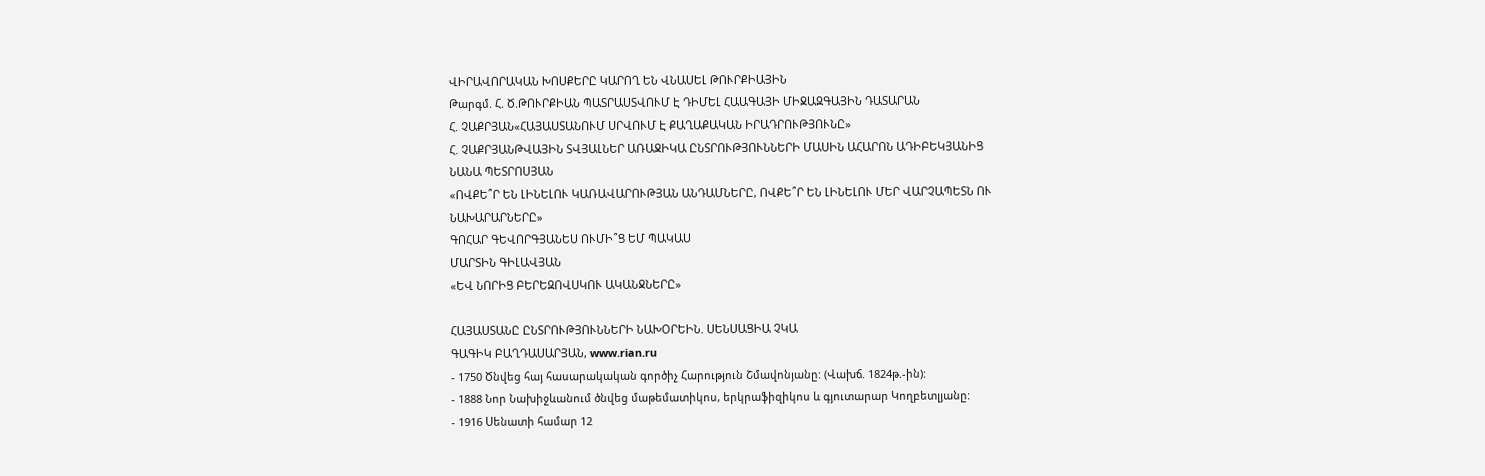ՎԻՐԱՎՈՐԱԿԱՆ ԽՈՍՔԵՐԸ ԿԱՐՈՂ ԵՆ ՎՆԱՍԵԼ ԹՈՒՐՔԻԱՅԻՆ
Թարգմ. Հ. Ծ.ԹՈՒՐՔԻԱՆ ՊԱՏՐԱՍՏՎՈՒՄ Է ԴԻՄԵԼ ՀԱԱԳԱՅԻ ՄԻՋԱԶԳԱՅԻՆ ԴԱՏԱՐԱՆ
Հ. ՉԱՔՐՅԱՆ«ՀԱՅԱՍՏԱՆՈՒՄ ՍՐՎՈՒՄ Է ՔԱՂԱՔԱԿԱՆ ԻՐԱԴՐՈՒԹՅՈՒՆԸ»
Հ. ՉԱՔՐՅԱՆԹՎԱՅԻՆ ՏՎՅԱԼՆԵՐ ԱՌԱՋԻԿԱ ԸՆՏՐՈՒԹՅՈՒՆՆԵՐԻ ՄԱՍԻՆ ԱՀԱՐՈՆ ԱԴԻԲԵԿՅԱՆԻՑ
ՆԱՆԱ ՊԵՏՐՈՍՅԱՆ
«ՈՎՔԵ՞Ր ԵՆ ԼԻՆԵԼՈՒ ԿԱՌԱՎԱՐՈՒԹՅԱՆ ԱՆԴԱՄՆԵՐԸ, ՈՎՔԵ՞Ր ԵՆ ԼԻՆԵԼՈՒ ՄԵՐ ՎԱՐՉԱՊԵՏՆ ՈՒ ՆԱԽԱՐԱՐՆԵՐԸ»
ԳՈՀԱՐ ԳԵՎՈՐԳՅԱՆԵՍ ՈՒՄԻ՞Ց ԵՄ ՊԱԿԱՍ
ՄԱՐՏԻՆ ԳԻԼԱՎՅԱՆ
«ԵՎ ՆՈՐԻՑ ԲԵՐԵԶՈՎՍԿՈՒ ԱԿԱՆՋՆԵՐԸ»

ՀԱՅԱՍՏԱՆԸ ԸՆՏՐՈՒԹՅՈՒՆՆԵՐԻ ՆԱԽՕՐԵԻՆ. ՍԵՆՍԱՑԻԱ ՉԿԱ
ԳԱԳԻԿ ԲԱՂԴԱՍԱՐՅԱՆ, www.rian.ru
- 1750 Ծնվեց հայ հասարակական գործիչ Հարություն Շմավոնյանը: (Վախճ. 1824թ.-ին):
- 1888 Նոր Նախիջևանում ծնվեց մաթեմատիկոս, երկրաֆիզիկոս և գյուտարար Կողբետլյանը:
- 1916 Սենատի համար 12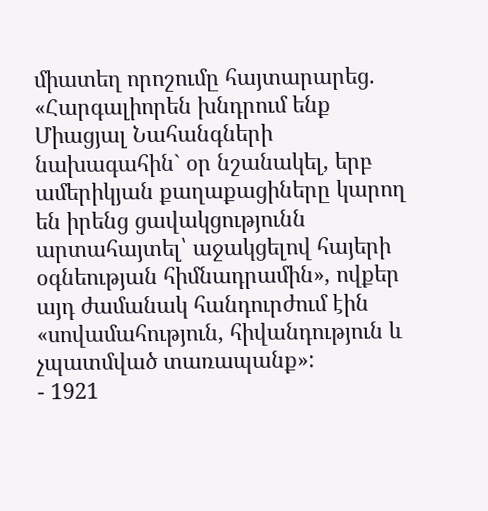միատեղ որոշումը հայտարարեց. «Հարգալիորեն խնդրում ենք Միացյալ Նահանգների նախագահին` օր նշանակել, երբ ամերիկյան քաղաքացիները կարող են իրենց ցավակցությունն արտահայտել՝ աջակցելով հայերի օգնեության հիմնադրամին», ովքեր այդ ժամանակ հանդուրժում էին «սովամահություն, հիվանդություն և չպատմված տառապանք»:
- 1921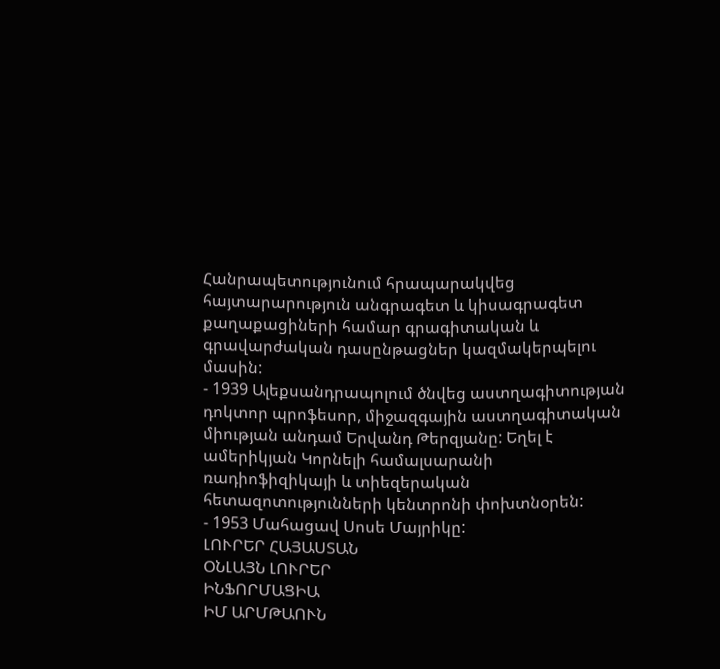Հանրապետությունում հրապարակվեց հայտարարություն անգրագետ և կիսագրագետ քաղաքացիների համար գրագիտական և գրավարժական դասընթացներ կազմակերպելու մասին:
- 1939 Ալեքսանդրապոլում ծնվեց աստղագիտության դոկտոր պրոֆեսոր, միջազգային աստղագիտական միության անդամ Երվանդ Թերզյանը: Եղել է ամերիկյան Կորնելի համալսարանի ռադիոֆիզիկայի և տիեզերական հետազոտությունների կենտրոնի փոխտնօրեն:
- 1953 Մահացավ Սոսե Մայրիկը:
ԼՈՒՐԵՐ ՀԱՅԱՍՏԱՆ
ՕՆԼԱՅՆ ԼՈՒՐԵՐ
ԻՆՖՈՐՄԱՑԻԱ
ԻՄ ԱՐՄԹԱՈՒՆ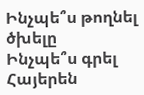Ինչպե՞ս թողնել ծխելը
Ինչպե՞ս գրել Հայերեն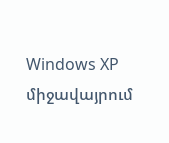Windows XP միջավայրում